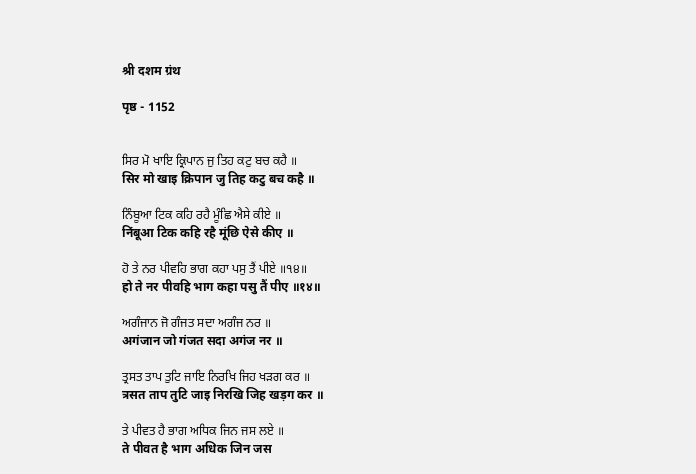श्री दशम ग्रंथ

पृष्ठ - 1152


ਸਿਰ ਮੋ ਖਾਇ ਕ੍ਰਿਪਾਨ ਜੁ ਤਿਹ ਕਟੁ ਬਚ ਕਹੈ ॥
सिर मो खाइ क्रिपान जु तिह कटु बच कहै ॥

ਨਿੰਬੂਆ ਟਿਕ ਕਹਿ ਰਹੈ ਮੂੰਛਿ ਐਸੇ ਕੀਏ ॥
निंबूआ टिक कहि रहै मूंछि ऐसे कीए ॥

ਹੋ ਤੇ ਨਰ ਪੀਵਹਿ ਭਾਗ ਕਹਾ ਪਸੁ ਤੈਂ ਪੀਏ ॥੧੪॥
हो ते नर पीवहि भाग कहा पसु तैं पीए ॥१४॥

ਅਗੰਜਾਨ ਜੋ ਗੰਜਤ ਸਦਾ ਅਗੰਜ ਨਰ ॥
अगंजान जो गंजत सदा अगंज नर ॥

ਤ੍ਰਸਤ ਤਾਪ ਤੁਟਿ ਜਾਇ ਨਿਰਖਿ ਜਿਹ ਖੜਗ ਕਰ ॥
त्रसत ताप तुटि जाइ निरखि जिह खड़ग कर ॥

ਤੇ ਪੀਵਤ ਹੈ ਭਾਗ ਅਧਿਕ ਜਿਨ ਜਸ ਲਏ ॥
ते पीवत है भाग अधिक जिन जस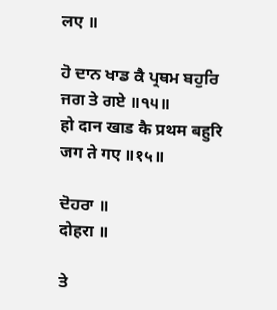लए ॥

ਹੋ ਦਾਨ ਖਾਡ ਕੈ ਪ੍ਰਥਮ ਬਹੁਰਿ ਜਗ ਤੇ ਗਏ ॥੧੫॥
हो दान खाड कै प्रथम बहुरि जग ते गए ॥१५॥

ਦੋਹਰਾ ॥
दोहरा ॥

ਤੇ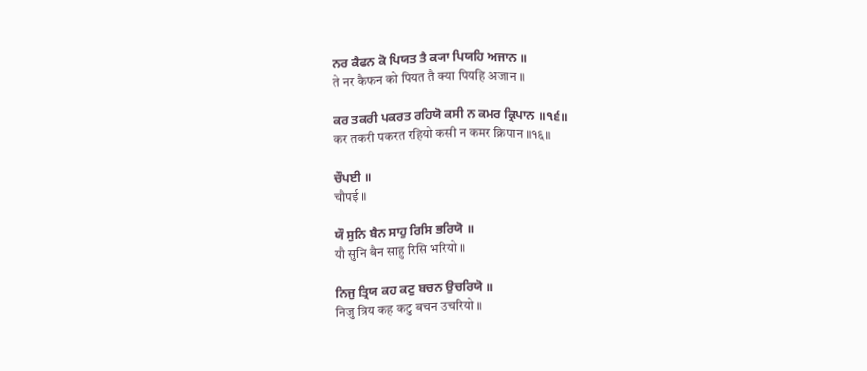ਨਰ ਕੈਫਨ ਕੋ ਪਿਯਤ ਤੈ ਕ੍ਯਾ ਪਿਯਹਿ ਅਜਾਨ ॥
ते नर कैफन को पियत तै क्या पियहि अजान ॥

ਕਰ ਤਕਰੀ ਪਕਰਤ ਰਹਿਯੋ ਕਸੀ ਨ ਕਮਰ ਕ੍ਰਿਪਾਨ ॥੧੬॥
कर तकरी पकरत रहियो कसी न कमर क्रिपान ॥१६॥

ਚੌਪਈ ॥
चौपई ॥

ਯੌ ਸੁਨਿ ਬੈਨ ਸਾਹੁ ਰਿਸਿ ਭਰਿਯੋ ॥
यौ सुनि बैन साहु रिसि भरियो ॥

ਨਿਜੁ ਤ੍ਰਿਯ ਕਹ ਕਟੁ ਬਚਨ ਉਚਰਿਯੋ ॥
निजु त्रिय कह कटु बचन उचरियो ॥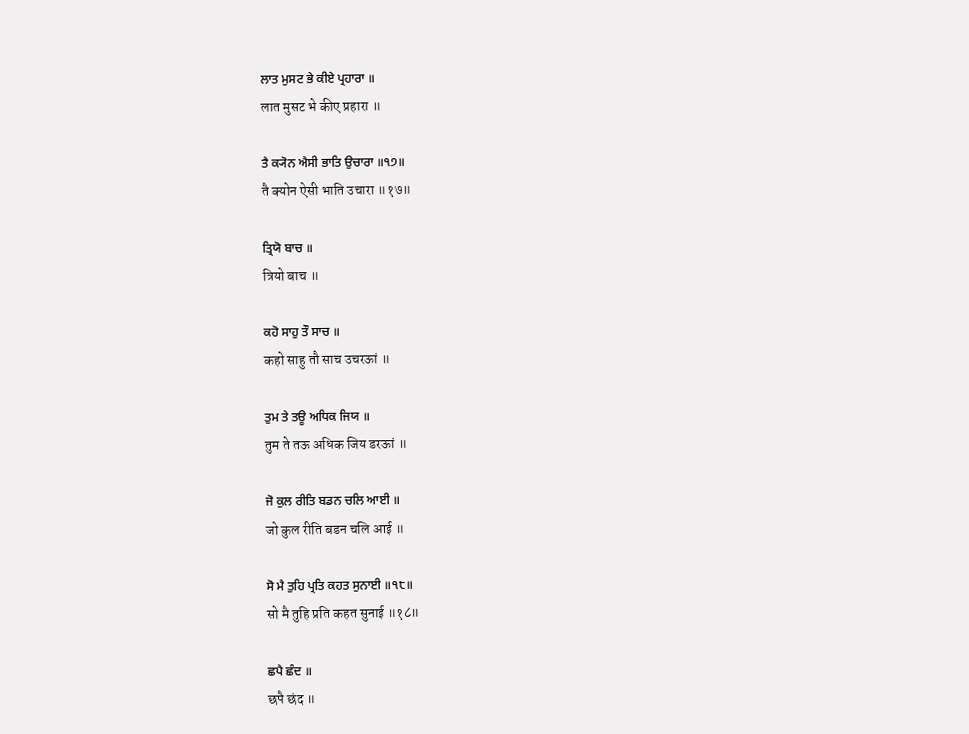ਲਾਤ ਮੁਸਟ ਭੇ ਕੀਏ ਪ੍ਰਹਾਰਾ ॥
लात मुसट भे कीए प्रहारा ॥

ਤੈ ਕ੍ਯੋਨ ਐਸੀ ਭਾਤਿ ਉਚਾਰਾ ॥੧੭॥
तै क्योन ऐसी भाति उचारा ॥१७॥

ਤ੍ਰਿਯੋ ਬਾਚ ॥
त्रियो बाच ॥

ਕਹੋ ਸਾਹੁ ਤੌ ਸਾਚ ॥
कहो साहु तौ साच उचरऊां ॥

ਤੁਮ ਤੇ ਤਊ ਅਧਿਕ ਜਿਯ ॥
तुम ते तऊ अधिक जिय डरऊां ॥

ਜੋ ਕੁਲ ਰੀਤਿ ਬਡਨ ਚਲਿ ਆਈ ॥
जो कुल रीति बडन चलि आई ॥

ਸੋ ਮੈ ਤੁਹਿ ਪ੍ਰਤਿ ਕਹਤ ਸੁਨਾਈ ॥੧੮॥
सो मै तुहि प्रति कहत सुनाई ॥१८॥

ਛਪੈ ਛੰਦ ॥
छपै छंद ॥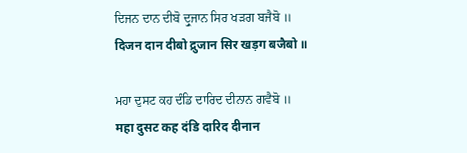ਦਿਜਨ ਦਾਨ ਦੀਬੋ ਦ੍ਰੁਜਾਨ ਸਿਰ ਖੜਗ ਬਜੈਬੋ ॥
दिजन दान दीबो द्रुजान सिर खड़ग बजैबो ॥

ਮਹਾ ਦੁਸਟ ਕਹ ਦੰਡਿ ਦਾਰਿਦ ਦੀਨਾਨ ਗਵੈਬੋ ॥
महा दुसट कह दंडि दारिद दीनान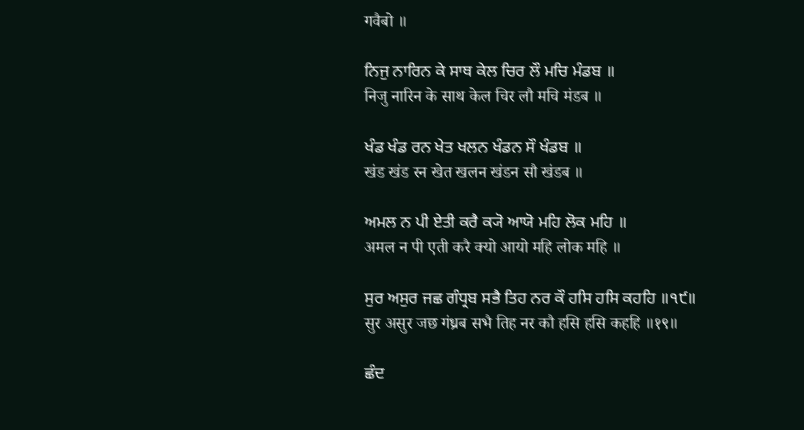गवैबो ॥

ਨਿਜੁ ਨਾਰਿਨ ਕੇ ਸਾਥ ਕੇਲ ਚਿਰ ਲੌ ਮਚਿ ਮੰਡਬ ॥
निजु नारिन के साथ केल चिर लौ मचि मंडब ॥

ਖੰਡ ਖੰਡ ਰਨ ਖੇਤ ਖਲਨ ਖੰਡਨ ਸੌ ਖੰਡਬ ॥
खंड खंड रन खेत खलन खंडन सौ खंडब ॥

ਅਮਲ ਨ ਪੀ ਏਤੀ ਕਰੈ ਕ੍ਯੋ ਆਯੋ ਮਹਿ ਲੋਕ ਮਹਿ ॥
अमल न पी एती करै क्यो आयो महि लोक महि ॥

ਸੁਰ ਅਸੁਰ ਜਛ ਗੰਧ੍ਰਬ ਸਭੈ ਤਿਹ ਨਰ ਕੌ ਹਸਿ ਹਸਿ ਕਹਹਿ ॥੧੯॥
सुर असुर जछ गंध्रब सभै तिह नर कौ हसि हसि कहहि ॥१९॥

ਛੰਦ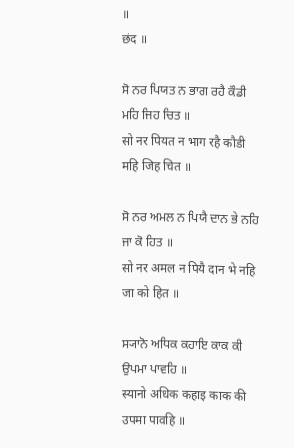॥
छंद ॥

ਸੋ ਨਰ ਪਿਯਤ ਨ ਭਾਗ ਰਹੈ ਕੌਡੀ ਮਹਿ ਜਿਹ ਚਿਤ ॥
सो नर पियत न भाग रहै कौडी महि जिह चित ॥

ਸੋ ਨਰ ਅਮਲ ਨ ਪਿਯੈ ਦਾਨ ਭੇ ਨਹਿ ਜਾ ਕੋ ਹਿਤ ॥
सो नर अमल न पियै दान भे नहि जा को हित ॥

ਸ੍ਯਾਨੋ ਅਧਿਕ ਕਹਾਇ ਕਾਕ ਕੀ ਉਪਮਾ ਪਾਵਹਿ ॥
स्यानो अधिक कहाइ काक की उपमा पावहि ॥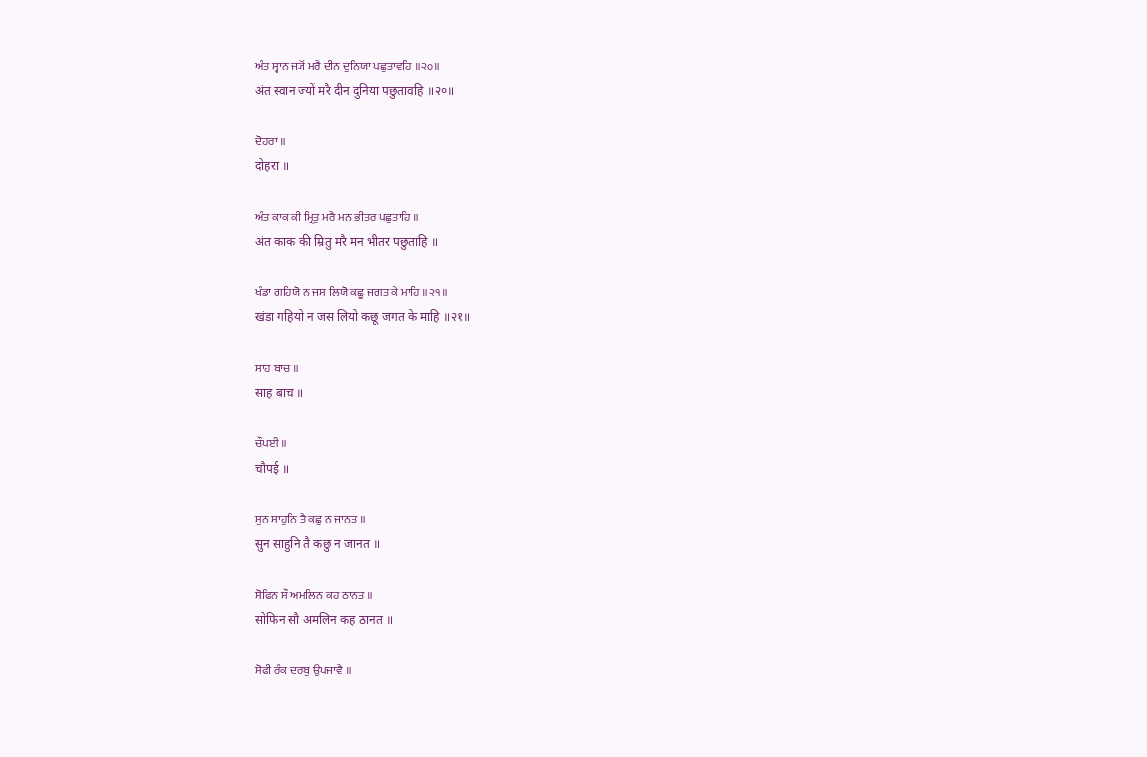ਅੰਤ ਸ੍ਵਾਨ ਜ੍ਯੋਂ ਮਰੈ ਦੀਨ ਦੁਨਿਯਾ ਪਛੁਤਾਵਹਿ ॥੨੦॥
अंत स्वान ज्यों मरै दीन दुनिया पछुतावहि ॥२०॥

ਦੋਹਰਾ ॥
दोहरा ॥

ਅੰਤ ਕਾਕ ਕੀ ਮ੍ਰਿਤੁ ਮਰੈ ਮਨ ਭੀਤਰ ਪਛੁਤਾਹਿ ॥
अंत काक की म्रितु मरै मन भीतर पछुताहि ॥

ਖੰਡਾ ਗਹਿਯੋ ਨ ਜਸ ਲਿਯੋ ਕਛੂ ਜਗਤ ਕੇ ਮਾਹਿ ॥੨੧॥
खंडा गहियो न जस लियो कछू जगत के माहि ॥२१॥

ਸਾਹ ਬਾਚ ॥
साह बाच ॥

ਚੌਪਈ ॥
चौपई ॥

ਸੁਨ ਸਾਹੁਨਿ ਤੈ ਕਛੁ ਨ ਜਾਨਤ ॥
सुन साहुनि तै कछु न जानत ॥

ਸੋਫਿਨ ਸੌ ਅਮਲਿਨ ਕਹ ਠਾਨਤ ॥
सोफिन सौ अमलिन कह ठानत ॥

ਸੋਫੀ ਰੰਕ ਦਰਬੁ ਉਪਜਾਵੈ ॥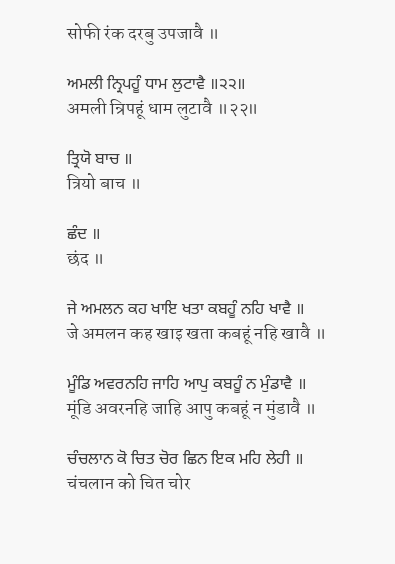सोफी रंक दरबु उपजावै ॥

ਅਮਲੀ ਨ੍ਰਿਪਹੂੰ ਧਾਮ ਲੁਟਾਵੈ ॥੨੨॥
अमली न्रिपहूं धाम लुटावै ॥२२॥

ਤ੍ਰਿਯੋ ਬਾਚ ॥
त्रियो बाच ॥

ਛੰਦ ॥
छंद ॥

ਜੇ ਅਮਲਨ ਕਹ ਖਾਇ ਖਤਾ ਕਬਹੂੰ ਨਹਿ ਖਾਵੈ ॥
जे अमलन कह खाइ खता कबहूं नहि खावै ॥

ਮੂੰਡਿ ਅਵਰਨਹਿ ਜਾਹਿ ਆਪੁ ਕਬਹੂੰ ਨ ਮੁੰਡਾਵੈ ॥
मूंडि अवरनहि जाहि आपु कबहूं न मुंडावै ॥

ਚੰਚਲਾਨ ਕੋ ਚਿਤ ਚੋਰ ਛਿਨ ਇਕ ਮਹਿ ਲੇਹੀ ॥
चंचलान को चित चोर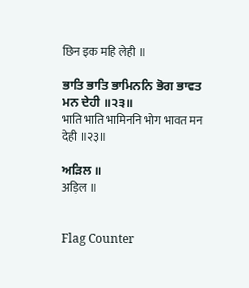छिन इक महि लेही ॥

ਭਾਤਿ ਭਾਤਿ ਭਾਮਿਨਨਿ ਭੋਗ ਭਾਵਤ ਮਨ ਦੇਹੀ ॥੨੩॥
भाति भाति भामिननि भोग भावत मन देही ॥२३॥

ਅੜਿਲ ॥
अड़िल ॥


Flag Counter